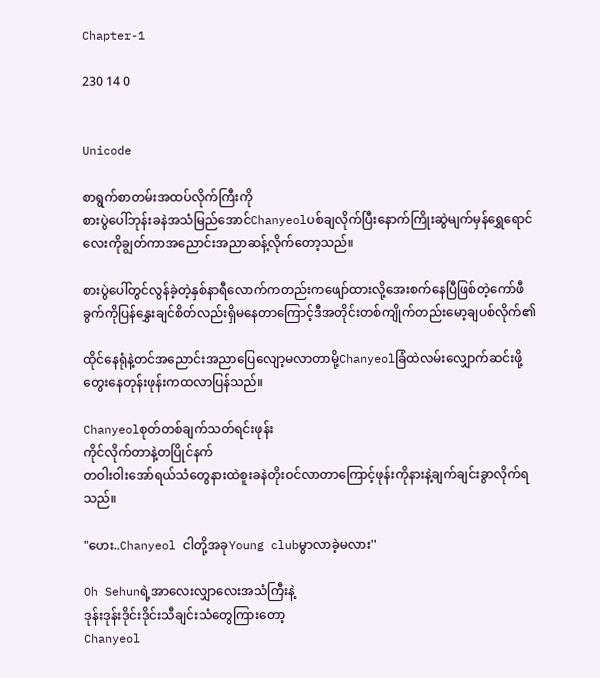Chapter-1

230 14 0


Unicode

စာရွက်စာတမ်းအထပ်လိုက်ကြီးကို
စားပွဲပေါ်ဘုန်းခနဲအသံမြည်အောင်Chanyeolပစ်ချလိုက်ပြီးနောက်ကြိုးဆွဲမျက်မှန်ရွှေရောင်လေးကိုချွတ်ကာအညောင်းအညာဆန့်လိုက်တော့သည်။

စားပွဲပေါ်တွင်လွန်ခဲ့တဲ့နှစ်နာရီလောက်ကတည်းကဖျော်ထားလို့အေးစက်နေပြီဖြစ်တဲ့ကော်ဖီခွက်ကိုပြန်နွှေးချင်စိတ်လည်းရှိမနေတာကြောင့်ဒီအတိုင်းတစ်ကျိုက်တည်းမော့ချပစ်လိုက်၏

ထိုင်နေရုံနဲ့တင်အညောင်းအညာပြေလျော့မလာတာမို့Chanyeolခြံထဲလမ်းလျှောက်ဆင်းဖို့တွေးနေတုန်းဖုန်းကထလာပြန်သည်။

Chanyeolစုတ်တစ်ချက်သတ်ရင်းဖုန်း
ကိုင်လိုက်တာနဲ့တပြိုင်နက်
တဝါးဝါးအော်ရယ်သံတွေနားထဲစူးခနဲတိုးဝင်လာတာကြောင့်ဖုန်းကိုနားနဲ့ချက်ချင်းခွာလိုက်ရသည်။

"ဟေး..Chanyeol ငါတို့အခုYoung clubမွာလာခဲ့မလား''

Oh Sehunရဲ့အာလေးလျှာလေးအသံကြီးနဲ့
ဒုန်းဒုန်းဒိုင်းဒိုင်းသီချင်းသံတွေကြားတော့
Chanyeol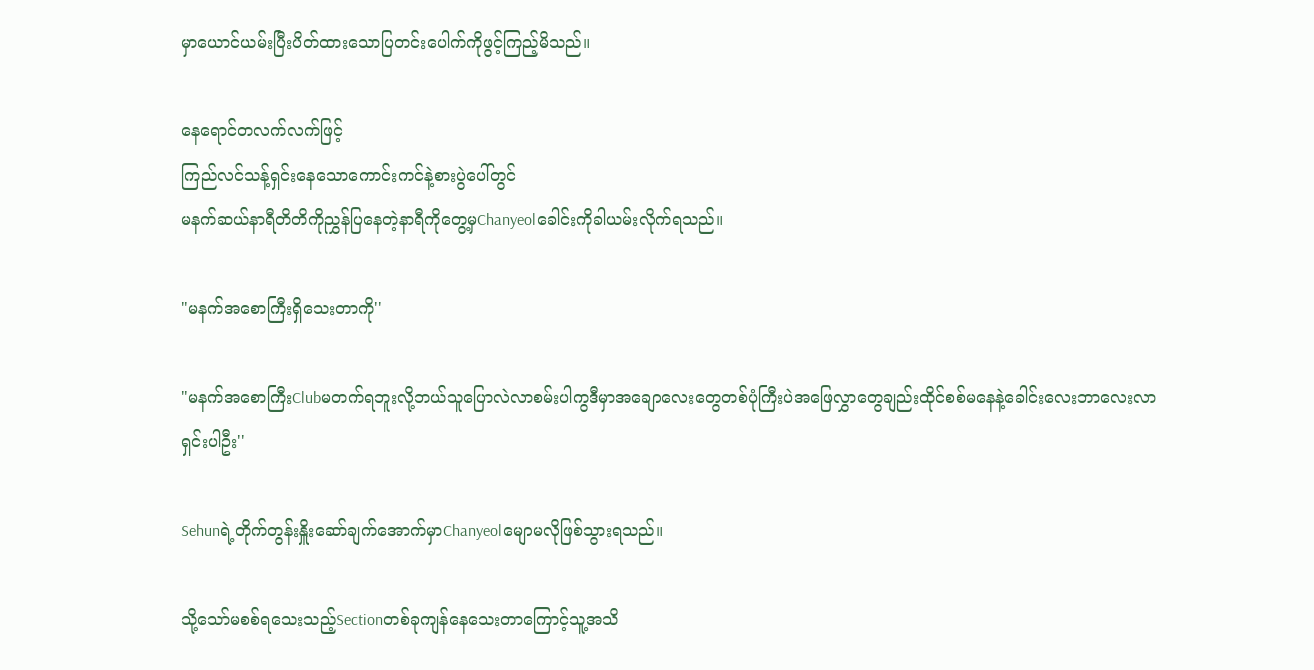မှာယောင်ယမ်းပြီးပိတ်ထားသောပြတင်းပေါက်ကိုဖွင့်ကြည့်မိသည်။

နေရောင်တလက်လက်ဖြင့်
ကြည်လင်သန့်ရှင်းနေသောကောင်းကင်နဲ့စားပွဲပေါ်တွင်
မနက်ဆယ်နာရီတိတိကိုညွှန်ပြနေတဲ့နာရီကိုတွေ့မှChanyeolခေါင်းကိုခါယမ်းလိုက်ရသည်။

"မနက်အစောကြီးရှိသေးတာကို''

"မနက်အစောကြီးClubမတက်ရဘူးလို့ဘယ်သူပြောလဲလာစမ်းပါကွဒီမှာအချောလေးတွေတစ်ပုံကြီးပဲအဖြေလွှာတွေချည်းထိုင်စစ်မနေနဲ့ခေါင်းလေးဘာလေးလာရှင်းပါဦး''

Sehunရဲ့တိုက်တွန်းနှိူးဆော်ချက်အောက်မှာChanyeolမျောမလိုဖြစ်သွားရသည်။

သို့သော်မစစ်ရသေးသည့်Sectionတစ်ခုကျန်နေသေးတာကြောင့်သူ့အသိ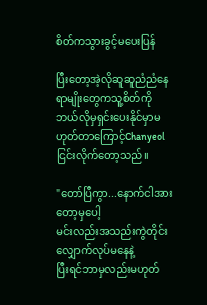စိတ်ကသွားခွင့်မပေးပြန်

ပြီးတော့အဲ့လိုဆူဆူညံညံနေရာမျိုးတွေကသူ့စိတ်ကိုဘယ်လိုမှရှင်းပေးနိုင်မှာမဟုတ်တာကြောင့်Chanyeolငြင်းလိုက်တော့သည်။

"တော်ပြီကွာ...နောက်ငါအားတော့မှပေါ့
မင်းလည်းအသည်းကွဲတိုင်းလျှောက်လုပ်မနေနဲ့
ပြီးရင်ဘာမှလည်းမဟုတ်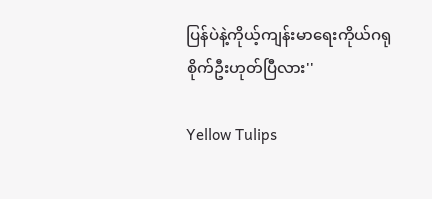ပြန်ပဲနဲ့ကိုယ့်ကျန်းမာရေးကိုယ်ဂရုစိုက်ဦးဟုတ်ပြီလား''

Yellow Tulips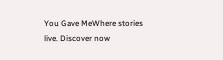You Gave MeWhere stories live. Discover now